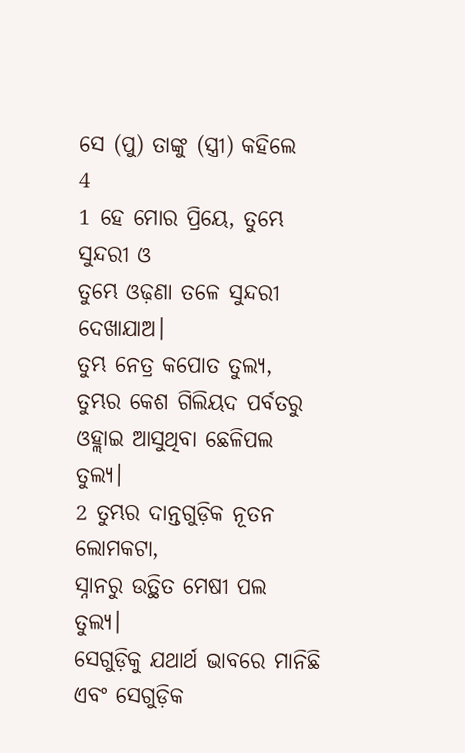ସେ (ପୁ) ତାଙ୍କୁ (ସ୍ତ୍ରୀ) କହିଲେ
4
1 ହେ ମୋର ପ୍ରିୟେ, ତୁମ୍ଭେ ସୁନ୍ଦରୀ ଓ
ତୁମ୍ଭେ ଓଢ଼ଣା ତଳେ ସୁନ୍ଦରୀ ଦେଖାଯାଅ।
ତୁମ୍ଭ ନେତ୍ର କପୋତ ତୁଲ୍ୟ,
ତୁମ୍ଭର କେଶ ଗିଲିୟଦ ପର୍ବତରୁ ଓହ୍ଲାଇ ଆସୁଥିବା ଛେଳିପଲ ତୁଲ୍ୟ।
2 ତୁମ୍ଭର ଦାନ୍ତଗୁଡ଼ିକ ନୂତନ ଲୋମକଟା,
ସ୍ନାନରୁ ଉତ୍ଥିତ ମେଷୀ ପଲ ତୁଲ୍ୟ।
ସେଗୁଡ଼ିକୁ ଯଥାର୍ଥ ଭାବରେ ମାନିଛି
ଏବଂ ସେଗୁଡ଼ିକ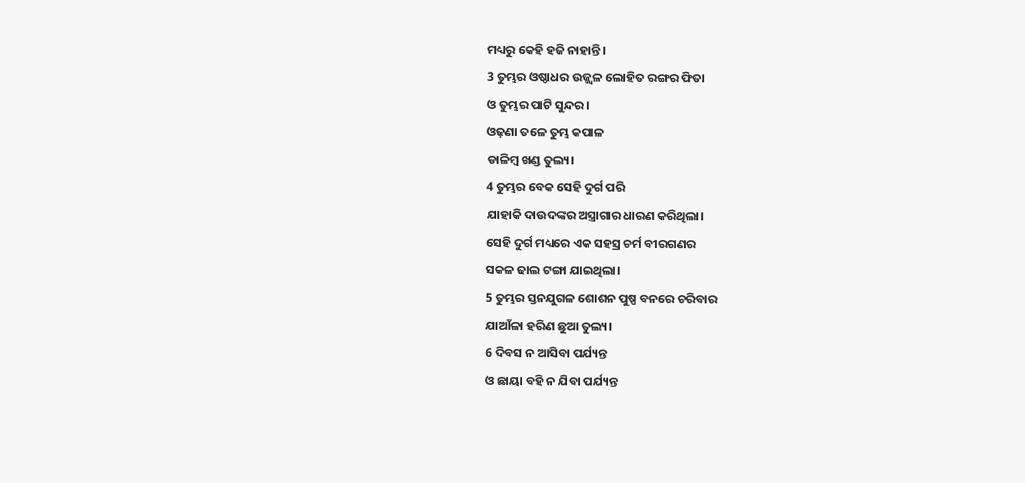ମଧ୍ୟରୁ କେହି ହଜି ନାହାନ୍ତି।
3 ତୁମ୍ଭର ଓଷ୍ଠାଧର ଉଜ୍ଜ୍ୱଳ ଲୋହିତ ରଙ୍ଗର ଫିତା
ଓ ତୁମ୍ଭର ପାଟି ସୁନ୍ଦର।
ଓଢ଼ଣା ତଳେ ତୁମ୍ଭ କପାଳ
ଡାଳିମ୍ବ ଖଣ୍ଡ ତୁଲ୍ୟ।
4 ତୁମ୍ଭର ବେକ ସେହି ଦୁର୍ଗ ପରି
ଯାହାକି ଦାଉଦଙ୍କର ଅସ୍ତ୍ରାଗାର ଧାରଣ କରିଥିଲା।
ସେହି ଦୁର୍ଗ ମଧ୍ୟରେ ଏକ ସହସ୍ର ଚର୍ମ ବୀରଗଣର
ସକଳ ଢାଲ ଟଙ୍ଗା ଯାଇଥିଲା।
5 ତୁମ୍ଭର ସ୍ତନଯୁଗଳ ଶୋଶନ ପୁଷ୍ପ ବନରେ ଚରିବାର
ଯାଆଁଳା ହରିଣ ଛୁଆ ତୁଲ୍ୟ।
6 ଦିବସ ନ ଆସିବା ପର୍ଯ୍ୟନ୍ତ
ଓ ଛାୟା ବହି ନ ଯିବା ପର୍ଯ୍ୟନ୍ତ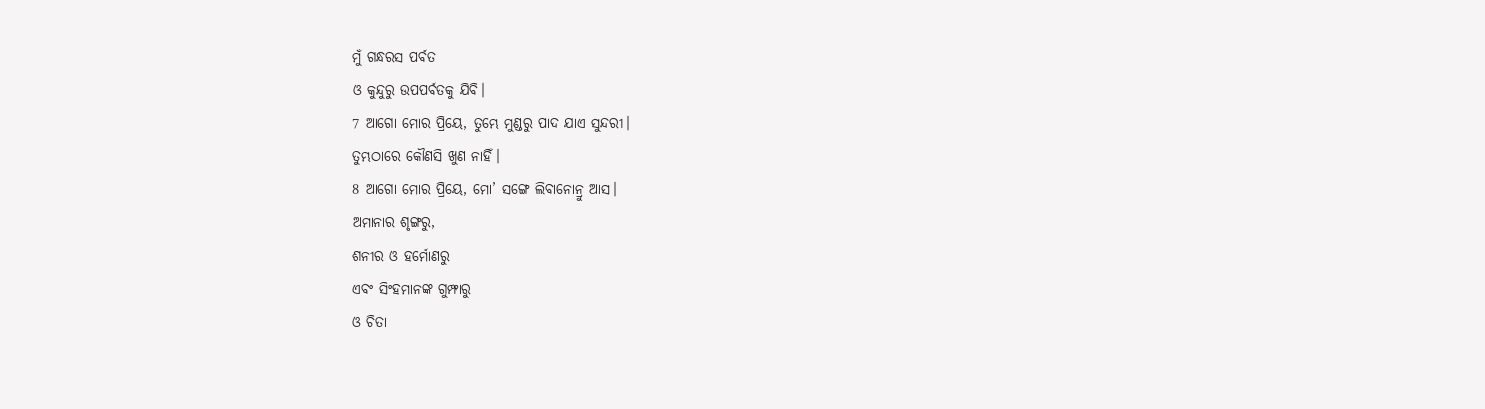ମୁଁ ଗନ୍ଧରସ ପର୍ବତ
ଓ କୁନ୍ଦୁରୁ ଉପପର୍ବତକୁ ଯିବି।
7 ଆଗୋ ମୋର ପ୍ରିୟେ, ତୁମ୍ଭେ ମୁଣ୍ଡରୁ ପାଦ ଯାଏ ସୁନ୍ଦରୀ।
ତୁମ୍ଭଠାରେ କୌଣସି ଖୁଣ ନାହିଁ।
8 ଆଗୋ ମୋର ପ୍ରିୟେ, ମୋ’ ସଙ୍ଗେ ଲିବାନୋନ୍ରୁ ଆସ।
ଅମାନାର ଶୃଙ୍ଗରୁ,
ଶନୀର ଓ ହର୍ମୋଣରୁ
ଏବଂ ସିଂହମାନଙ୍କ ଗୁମ୍ଫାରୁ
ଓ ଚିତା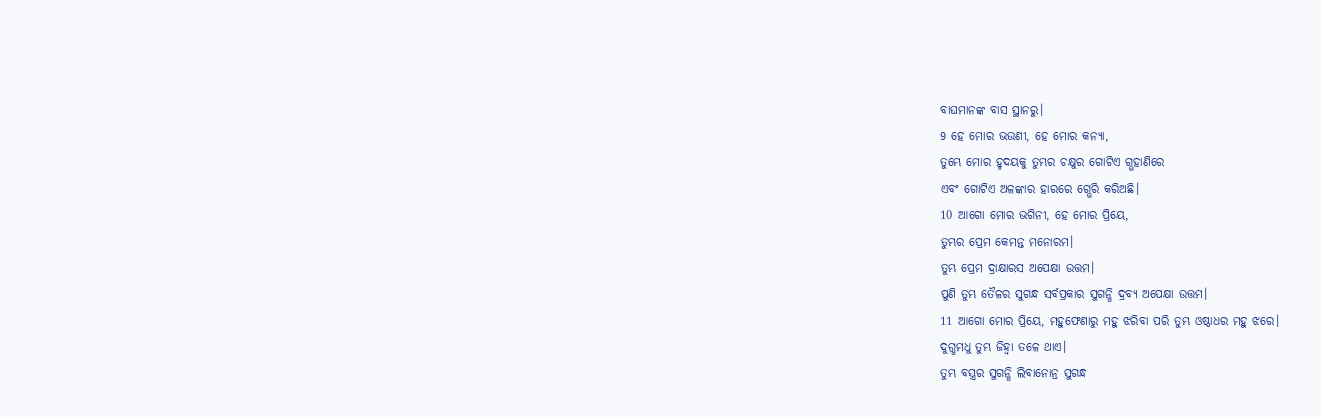ବାଘମାନଙ୍କ ବାସ ସ୍ଥାନରୁ।
9 ହେ ମୋର ଭଉଣୀ, ହେ ମୋର କନ୍ୟା,
ତୁମ୍ଭେ ମୋର ହୃଦୟକୁ ତୁମ୍ଭର ଚକ୍ଷୁର ଗୋଟିଏ ଗ୍ଭହାଣିରେ
ଏବଂ ଗୋଟିଏ ଅଳଙ୍କାର ହାରରେ ଗ୍ଭେରି କରିଅଛି।
10 ଆଗୋ ମୋର ଭଗିନୀ, ହେ ମୋର ପ୍ରିୟେ,
ତୁମ୍ଭର ପ୍ରେମ କେମନ୍ତ ମନୋରମ।
ତୁମ୍ଭ ପ୍ରେମ ଦ୍ରାକ୍ଷାରସ ଅପେକ୍ଷା ଉତ୍ତମ।
ପୁଣି ତୁମ୍ଭ ତୈଳର ସୁଗନ୍ଧ ସର୍ବପ୍ରକାର ସୁଗନ୍ଧି ଦ୍ରବ୍ୟ ଅପେକ୍ଷା ଉତ୍ତମ।
11 ଆଗୋ ମୋର ପ୍ରିୟେ, ମହୁଫେଣାରୁ ମହୁ ଝରିବା ପରି ତୁମ୍ଭ ଓଷ୍ଠାଧର ମହୁ ଝରେ।
ଦୁଗ୍ଧମଧୁ ତୁମ୍ଭ ଜିହ୍ୱା ତଳେ ଥାଏ।
ତୁମ୍ଭ ବସ୍ତ୍ରର ସୁଗନ୍ଧି ଲିବାନୋନ୍ର ସୁଗନ୍ଧ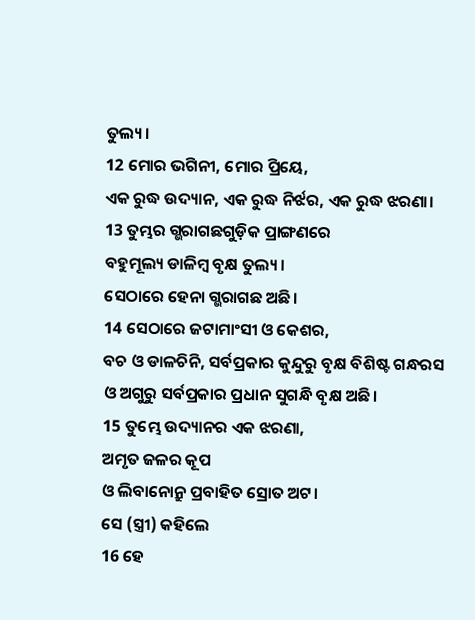ତୁଲ୍ୟ।
12 ମୋର ଭଗିନୀ, ମୋର ପ୍ରିୟେ,
ଏକ ରୁଦ୍ଧ ଉଦ୍ୟାନ, ଏକ ରୁଦ୍ଧ ନିର୍ଝର, ଏକ ରୁଦ୍ଧ ଝରଣା।
13 ତୁମ୍ଭର ଗ୍ଭରାଗଛଗୁଡ଼ିକ ପ୍ରାଙ୍ଗଣରେ
ବହୁମୂଲ୍ୟ ଡାଳିମ୍ବ ବୃକ୍ଷ ତୁଲ୍ୟ।
ସେଠାରେ ହେନା ଗ୍ଭରାଗଛ ଅଛି।
14 ସେଠାରେ ଜଟାମାଂସୀ ଓ କେଶର,
ବଚ ଓ ଡାଳଚିନି, ସର୍ବପ୍ରକାର କୁନ୍ଦୁରୁ ବୃକ୍ଷ ବିଶିଷ୍ଟ ଗନ୍ଧରସ
ଓ ଅଗୁରୁ ସର୍ବପ୍ରକାର ପ୍ରଧାନ ସୁଗନ୍ଧି ବୃକ୍ଷ ଅଛି।
15 ତୁମ୍ଭେ ଉଦ୍ୟାନର ଏକ ଝରଣା,
ଅମୃତ ଜଳର କୂପ
ଓ ଲିବାନୋନ୍ରୁ ପ୍ରବାହିତ ସ୍ରୋତ ଅଟ।
ସେ (ସ୍ତ୍ରୀ) କହିଲେ
16 ହେ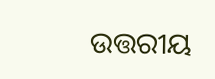ଉତ୍ତରୀୟ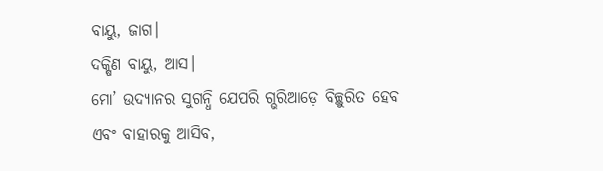ବାୟୁ, ଜାଗ।
ଦକ୍ଷିଣ ବାୟୁ, ଆସ।
ମୋ’ ଉଦ୍ୟାନର ସୁଗନ୍ଧି ଯେପରି ଗ୍ଭରିଆଡ଼େ ବିଚ୍ଛୁରିତ ହେବ
ଏବଂ ବାହାରକୁ ଆସିବ,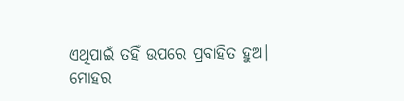ଏଥିପାଇଁ ତହିଁ ଉପରେ ପ୍ରବାହିତ ହୁଅ।
ମୋହର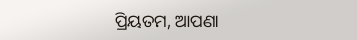ପ୍ରିୟତମ, ଆପଣା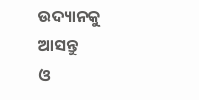ଉଦ୍ୟାନକୁ ଆସନ୍ତୁ
ଓ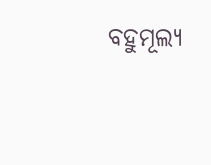ବହୁମୂଲ୍ୟ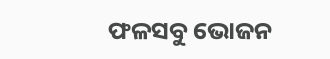ଫଳସବୁ ଭୋଜନ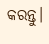କରନ୍ତୁ।